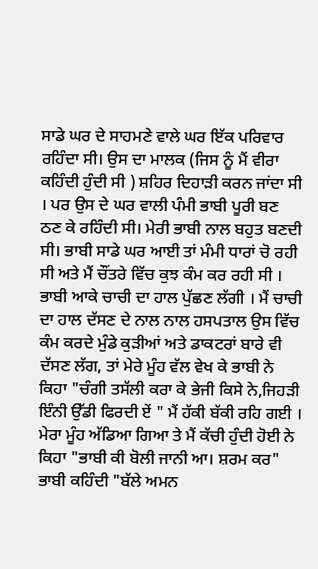ਸਾਡੇ ਘਰ ਦੇ ਸਾਹਮਣੇ ਵਾਲੇ ਘਰ ਇੱਕ ਪਰਿਵਾਰ ਰਹਿੰਦਾ ਸੀ। ਉਸ ਦਾ ਮਾਲਕ (ਜਿਸ ਨੂੰ ਮੈਂ ਵੀਰਾ ਕਹਿੰਦੀ ਹੁੰਦੀ ਸੀ ) ਸ਼ਹਿਰ ਦਿਹਾੜੀ ਕਰਨ ਜਾਂਦਾ ਸੀ । ਪਰ ਉਸ ਦੇ ਘਰ ਵਾਲੀ ਪੰਮੀ ਭਾਬੀ ਪੂਰੀ ਬਣ ਠਣ ਕੇ ਰਹਿੰਦੀ ਸੀ। ਮੇਰੀ ਭਾਬੀ ਨਾਲ ਬਹੁਤ ਬਣਦੀ ਸੀ। ਭਾਬੀ ਸਾਡੇ ਘਰ ਆਈ ਤਾਂ ਮੰਮੀ ਧਾਰਾਂ ਚੋ ਰਹੀ ਸੀ ਅਤੇ ਮੈਂ ਚੌਂਤਰੇ ਵਿੱਚ ਕੁਝ ਕੰਮ ਕਰ ਰਹੀ ਸੀ । ਭਾਬੀ ਆਕੇ ਚਾਚੀ ਦਾ ਹਾਲ ਪੁੱਛਣ ਲੱਗੀ । ਮੈਂ ਚਾਚੀ ਦਾ ਹਾਲ ਦੱਸਣ ਦੇ ਨਾਲ ਨਾਲ ਹਸਪਤਾਲ ਉਸ ਵਿੱਚ ਕੰਮ ਕਰਦੇ ਮੁੰਡੇ ਕੁੜੀਆਂ ਅਤੇ ਡਾਕਟਰਾਂ ਬਾਰੇ ਵੀ ਦੱਸਣ ਲੱਗ, ਤਾਂ ਮੇਰੇ ਮੂੰਹ ਵੱਲ ਵੇਖ ਕੇ ਭਾਬੀ ਨੇ ਕਿਹਾ "ਚੰਗੀ ਤਸੱਲੀ ਕਰਾ ਕੇ ਭੇਜੀ ਕਿਸੇ ਨੇ,ਜਿਹੜੀ ਇੰਨੀ ਉੱਡੀ ਫਿਰਦੀ ਏਂ " ਮੈਂ ਹੱਕੀ ਬੱਕੀ ਰਹਿ ਗਈ । ਮੇਰਾ ਮੂੰਹ ਅੱਡਿਆ ਗਿਆ ਤੇ ਮੈਂ ਕੱਚੀ ਹੁੰਦੀ ਹੋਈ ਨੇ ਕਿਹਾ "ਭਾਬੀ ਕੀ ਬੋਲੀ ਜਾਨੀ ਆ। ਸ਼ਰਮ ਕਰ" ਭਾਬੀ ਕਹਿੰਦੀ "ਬੱਲੇ ਅਮਨ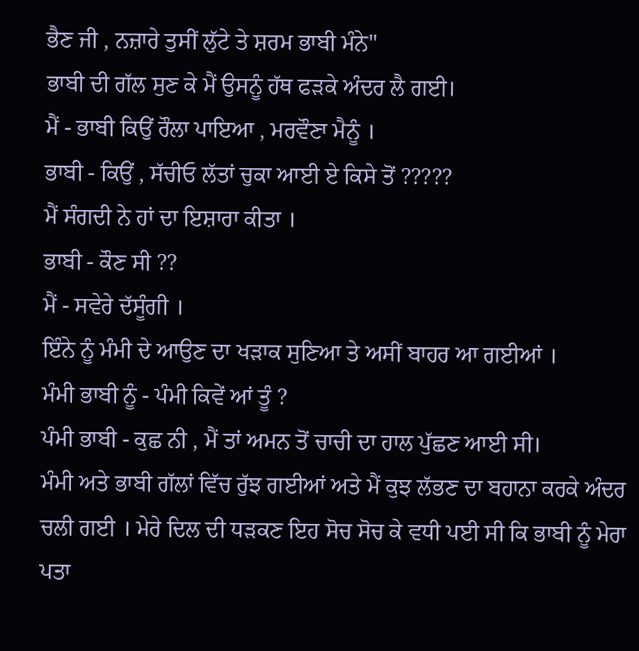ਭੈਣ ਜੀ , ਨਜ਼ਾਰੇ ਤੁਸੀਂ ਲੁੱਟੇ ਤੇ ਸ਼ਰਮ ਭਾਬੀ ਮੰਨੇ"
ਭਾਬੀ ਦੀ ਗੱਲ ਸੁਣ ਕੇ ਮੈਂ ਉਸਨੂੰ ਹੱਥ ਫੜਕੇ ਅੰਦਰ ਲੈ ਗਈ।
ਮੈਂ - ਭਾਬੀ ਕਿਉਂ ਰੌਲਾ ਪਾਇਆ , ਮਰਵੌਣਾ ਮੈਨੂੰ ।
ਭਾਬੀ - ਕਿਉਂ , ਸੱਚੀਓ ਲੱਤਾਂ ਚੁਕਾ ਆਈ ਏ ਕਿਸੇ ਤੋਂ ?????
ਮੈਂ ਸੰਗਦੀ ਨੇ ਹਾਂ ਦਾ ਇਸ਼ਾਰਾ ਕੀਤਾ ।
ਭਾਬੀ - ਕੌਣ ਸੀ ??
ਮੈਂ - ਸਵੇਰੇ ਦੱਸੂੰਗੀ ।
ਇੰਨੇ ਨੂੰ ਮੰਮੀ ਦੇ ਆਉਣ ਦਾ ਖੜਾਕ ਸੁਣਿਆ ਤੇ ਅਸੀਂ ਬਾਹਰ ਆ ਗਈਆਂ ।
ਮੰਮੀ ਭਾਬੀ ਨੂੰ - ਪੰਮੀ ਕਿਵੇਂ ਆਂ ਤੂੰ ?
ਪੰਮੀ ਭਾਬੀ - ਕੁਛ ਨੀ , ਮੈਂ ਤਾਂ ਅਮਨ ਤੋਂ ਚਾਚੀ ਦਾ ਹਾਲ ਪੁੱਛਣ ਆਈ ਸੀ।
ਮੰਮੀ ਅਤੇ ਭਾਬੀ ਗੱਲਾਂ ਵਿੱਚ ਰੁੱਝ ਗਈਆਂ ਅਤੇ ਮੈਂ ਕੁਝ ਲੱਭਣ ਦਾ ਬਹਾਨਾ ਕਰਕੇ ਅੰਦਰ ਚਲੀ ਗਈ । ਮੇਰੇ ਦਿਲ ਦੀ ਧੜਕਣ ਇਹ ਸੋਚ ਸੋਚ ਕੇ ਵਧੀ ਪਈ ਸੀ ਕਿ ਭਾਬੀ ਨੂੰ ਮੇਰਾ ਪਤਾ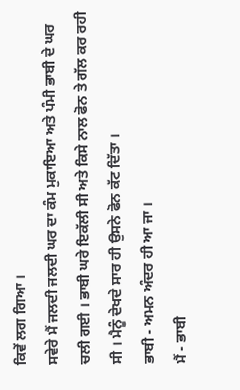ਕਿਵੇਂ ਲਗ ਗਿਆ ।
ਸਵੇਰੇ ਮੈਂ ਜਲਦੀ ਜਲਦੀ ਘਰ ਦਾ ਕੰਮ ਮੁਕਾਇਆ ਅਤੇ ਪੰਮੀ ਭਾਬੀ ਦੇ ਘਰ ਚਲੀ ਗਈ । ਭਾਬੀ ਘਰੇ ਇਕੱਲੀ ਸੀ ਅਤੇ ਕਿਸੇ ਨਾਲ ਫੋਨ ਤੇ ਗੱਲ ਕਰ ਰਹੀ ਸੀ । ਮੈਨੂੰ ਦੇਖਦੇ ਸਾਰ ਹੀ ਉਸਨੇ ਫੋਨ ਕੱਟ ਦਿੱਤਾ ।
ਭਾਬੀ - ਅਮਨ ਅੰਦਰ ਹੀ ਆ ਜਾ ।
ਮੈਂ - ਭਾਬੀ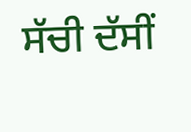ਸੱਚੀ ਦੱਸੀਂ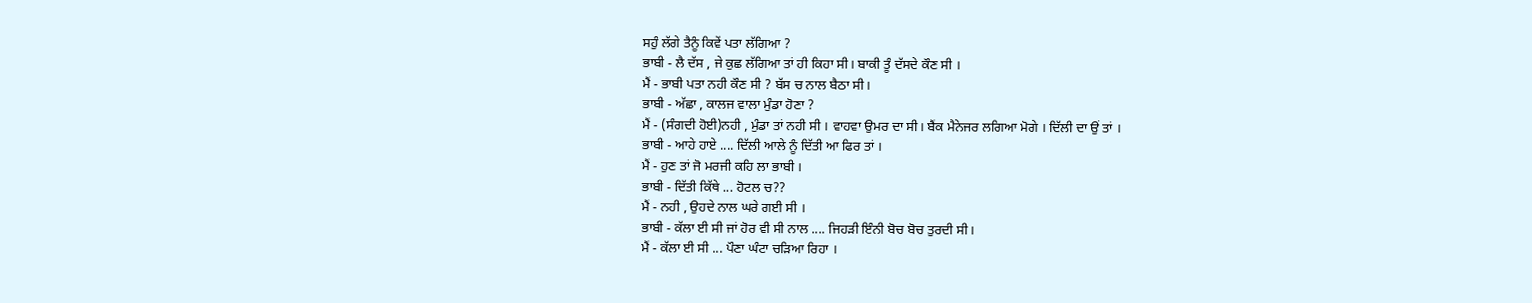ਸਹੁੰ ਲੱਗੇ ਤੈਨੂੰ ਕਿਵੇਂ ਪਤਾ ਲੱਗਿਆ ?
ਭਾਬੀ - ਲੈ ਦੱਸ , ਜੇ ਕੁਛ ਲੱਗਿਆ ਤਾਂ ਹੀ ਕਿਹਾ ਸੀ। ਬਾਕੀ ਤੂੰ ਦੱਸਦੇ ਕੌਣ ਸੀ ।
ਮੈਂ - ਭਾਬੀ ਪਤਾ ਨਹੀ ਕੌਣ ਸੀ ? ਬੱਸ ਚ ਨਾਲ ਬੈਠਾ ਸੀ।
ਭਾਬੀ - ਅੱਛਾ , ਕਾਲਜ ਵਾਲਾ ਮੁੰਡਾ ਹੋਣਾ ?
ਮੈਂ - (ਸੰਗਦੀ ਹੋਈ)ਨਹੀ , ਮੁੰਡਾ ਤਾਂ ਨਹੀ ਸੀ । ਵਾਹਵਾ ਉਮਰ ਦਾ ਸੀ। ਬੈਂਕ ਮੈਨੇਜਰ ਲਗਿਆ ਮੋਗੇ । ਦਿੱਲੀ ਦਾ ਉਂ ਤਾਂ ।
ਭਾਬੀ - ਆਹੇ ਹਾਏ .... ਦਿੱਲੀ ਆਲੇ ਨੂੰ ਦਿੱਤੀ ਆ ਫਿਰ ਤਾਂ ।
ਮੈਂ - ਹੁਣ ਤਾਂ ਜੋ ਮਰਜੀ ਕਹਿ ਲਾ ਭਾਬੀ ।
ਭਾਬੀ - ਦਿੱਤੀ ਕਿੱਥੇ ... ਹੋਟਲ ਚ??
ਮੈਂ - ਨਹੀ , ਉਹਦੇ ਨਾਲ ਘਰੇ ਗਈ ਸੀ ।
ਭਾਬੀ - ਕੱਲਾ ਈ ਸੀ ਜਾਂ ਹੋਰ ਵੀ ਸੀ ਨਾਲ .... ਜਿਹੜੀ ਇੰਨੀ ਬੋਚ ਬੋਚ ਤੁਰਦੀ ਸੀ।
ਮੈਂ - ਕੱਲਾ ਈ ਸੀ ... ਪੌਣਾ ਘੰਟਾ ਚੜਿਆ ਰਿਹਾ ।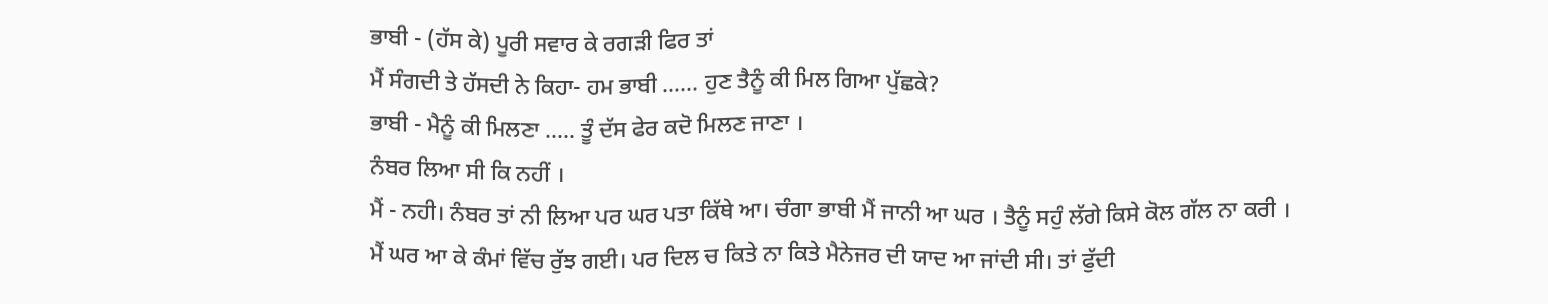ਭਾਬੀ - (ਹੱਸ ਕੇ) ਪੂਰੀ ਸਵਾਰ ਕੇ ਰਗੜੀ ਫਿਰ ਤਾਂ
ਮੈਂ ਸੰਗਦੀ ਤੇ ਹੱਸਦੀ ਨੇ ਕਿਹਾ- ਹਮ ਭਾਬੀ ...... ਹੁਣ ਤੈਨੂੰ ਕੀ ਮਿਲ ਗਿਆ ਪੁੱਛਕੇ?
ਭਾਬੀ - ਮੈਨੂੰ ਕੀ ਮਿਲਣਾ ..... ਤੂੰ ਦੱਸ ਫੇਰ ਕਦੋ ਮਿਲਣ ਜਾਣਾ ।
ਨੰਬਰ ਲਿਆ ਸੀ ਕਿ ਨਹੀਂ ।
ਮੈਂ - ਨਹੀ। ਨੰਬਰ ਤਾਂ ਨੀ ਲਿਆ ਪਰ ਘਰ ਪਤਾ ਕਿੱਥੇ ਆ। ਚੰਗਾ ਭਾਬੀ ਮੈਂ ਜਾਨੀ ਆ ਘਰ । ਤੈਨੂੰ ਸਹੁੰ ਲੱਗੇ ਕਿਸੇ ਕੋਲ ਗੱਲ ਨਾ ਕਰੀ ।
ਮੈਂ ਘਰ ਆ ਕੇ ਕੰਮਾਂ ਵਿੱਚ ਰੁੱਝ ਗਈ। ਪਰ ਦਿਲ ਚ ਕਿਤੇ ਨਾ ਕਿਤੇ ਮੈਨੇਜਰ ਦੀ ਯਾਦ ਆ ਜਾਂਦੀ ਸੀ। ਤਾਂ ਫੁੱਦੀ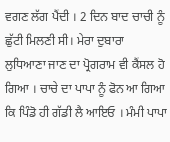ਵਗਣ ਲੱਗ ਪੈਂਦੀ । 2 ਦਿਨ ਬਾਦ ਚਾਚੀ ਨੂੰ ਛੁੱਟੀ ਮਿਲਣੀ ਸੀ। ਮੇਰਾ ਦੁਬਾਰਾ ਲੁਧਿਆਣਾ ਜਾਣ ਦਾ ਪ੍ਰੋਗਰਾਮ ਵੀ ਕੈਂਸਲ ਹੋ ਗਿਆ । ਚਾਚੇ ਦਾ ਪਾਪਾ ਨੂੰ ਫੋਨ ਆ ਗਿਆ ਕਿ ਪਿੰਡੋ ਹੀ ਗੱਡੀ ਲੈ ਆਇਓ । ਮੰਮੀ ਪਾਪਾ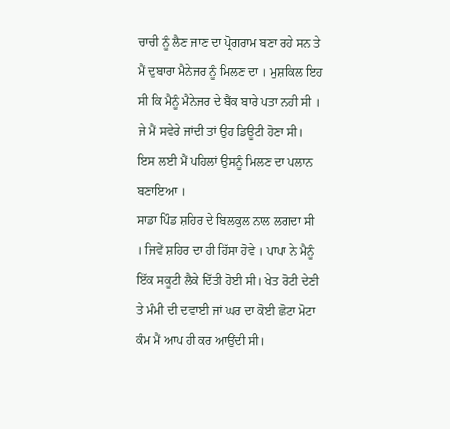ਚਾਚੀ ਨੂੰ ਲੈਣ ਜਾਣ ਦਾ ਪ੍ਰੋਗਰਾਮ ਬਣਾ ਰਹੇ ਸਨ ਤੇ ਮੈਂ ਦੁਬਾਰਾ ਮੈਨੇਜਰ ਨੂੰ ਮਿਲਣ ਦਾ । ਮੁਸ਼ਕਿਲ ਇਹ ਸੀ ਕਿ ਮੈਨੂੰ ਮੈਨੇਜਰ ਦੇ ਬੈਂਕ ਬਾਰੇ ਪਤਾ ਨਹੀ ਸੀ । ਜੇ ਮੈਂ ਸਵੇਰੇ ਜਾਂਦੀ ਤਾਂ ਉਹ ਡਿਊਟੀ ਹੋਣਾ ਸੀ। ਇਸ ਲਈ ਮੈਂ ਪਹਿਲਾਂ ਉਸਨੂੰ ਮਿਲਣ ਦਾ ਪਲਾਨ ਬਣਾਇਆ ।
ਸਾਡਾ ਪਿੰਡ ਸ਼ਹਿਰ ਦੇ ਬਿਲਕੁਲ ਨਾਲ ਲਗਦਾ ਸੀ । ਜਿਵੇਂ ਸ਼ਹਿਰ ਦਾ ਹੀ ਹਿੱਸਾ ਹੋਵੇ । ਪਾਪਾ ਨੇ ਮੈਨੂੰ ਇੱਕ ਸਕੂਟੀ ਲੈਕੇ ਦਿੱਤੀ ਹੋਈ ਸੀ। ਖੇਤ ਰੋਟੀ ਦੇਣੀ ਤੇ ਮੰਮੀ ਦੀ ਦਵਾਈ ਜਾਂ ਘਰ ਦਾ ਕੋਈ ਛੋਟਾ ਮੋਟਾ ਕੰਮ ਮੈਂ ਆਪ ਹੀ ਕਰ ਆਉਂਦੀ ਸੀ।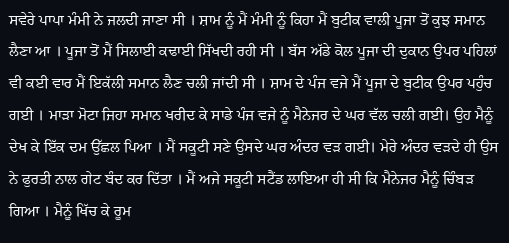ਸਵੇਰੇ ਪਾਪਾ ਮੰਮੀ ਨੇ ਜਲਦੀ ਜਾਣਾ ਸੀ । ਸ਼ਾਮ ਨੂੰ ਮੈਂ ਮੰਮੀ ਨੂੰ ਕਿਹਾ ਮੈਂ ਬੁਟੀਕ ਵਾਲੀ ਪੂਜਾ ਤੋਂ ਕੁਝ ਸਮਾਨ ਲੈਣਾ ਆ । ਪੂਜਾ ਤੋਂ ਮੈਂ ਸਿਲਾਈ ਕਢਾਈ ਸਿੱਖਦੀ ਰਹੀ ਸੀ । ਬੱਸ ਅੱਡੇ ਕੋਲ ਪੂਜਾ ਦੀ ਦੁਕਾਨ ਉਪਰ ਪਹਿਲਾਂ ਵੀ ਕਈ ਵਾਰ ਮੈਂ ਇਕੱਲੀ ਸਮਾਨ ਲੈਣ ਚਲੀ ਜਾਂਦੀ ਸੀ । ਸ਼ਾਮ ਦੇ ਪੰਜ ਵਜੇ ਮੈਂ ਪੂਜਾ ਦੇ ਬੁਟੀਕ ਉਪਰ ਪਹੁੰਚ ਗਈ । ਮਾੜਾ ਮੋਟਾ ਜਿਹਾ ਸਮਾਨ ਖਰੀਦ ਕੇ ਸਾਡੇ ਪੰਜ ਵਜੇ ਨੂੰ ਮੈਨੇਜਰ ਦੇ ਘਰ ਵੱਲ ਚਲੀ ਗਈ। ਉਹ ਮੈਨੂੰ ਦੇਖ ਕੇ ਇੱਕ ਦਮ ਉੱਛਲ ਪਿਆ । ਮੈਂ ਸਕੂਟੀ ਸਣੇ ਉਸਦੇ ਘਰ ਅੰਦਰ ਵੜ ਗਈ। ਮੇਰੇ ਅੰਦਰ ਵੜਦੇ ਹੀ ਉਸ ਨੇ ਫੁਰਤੀ ਨਾਲ ਗੇਟ ਬੰਦ ਕਰ ਦਿੱਤਾ । ਮੈਂ ਅਜੇ ਸਕੂਟੀ ਸਟੈਂਡ ਲਾਇਆ ਹੀ ਸੀ ਕਿ ਮੈਨੇਜਰ ਮੈਨੂੰ ਚਿੰਬੜ ਗਿਆ । ਮੈਨੂੰ ਖਿੱਚ ਕੇ ਰੂਮ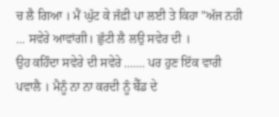ਚ ਲੈ ਗਿਆ । ਮੈਂ ਘੁੱਟ ਕੇ ਜੱਫ਼ੀ ਪਾ ਲਈ ਤੇ ਕਿਹਾ "ਅੱਜ ਨਹੀ ... ਸਵੇਰੇ ਆਵਾਂਗੀ। ਛੁੱਟੀ ਲੈ ਲਉ ਸਵੇਰ ਦੀ ।
ਉਹ ਕਹਿੰਦਾ ਸਵੇਰੇ ਦੀ ਸਵੇਰੇ ....... ਪਰ ਹੁਣ ਇੱਕ ਵਾਰੀ ਪਵਾਲੈ । ਮੈਨੂੰ ਨਾ ਨਾ ਕਰਦੀ ਨੂੰ ਬੈੱਡ ਦੇ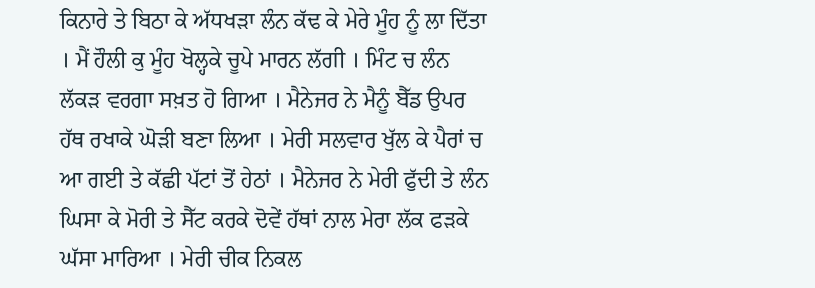ਕਿਨਾਰੇ ਤੇ ਬਿਠਾ ਕੇ ਅੱਧਖੜਾ ਲੰਨ ਕੱਢ ਕੇ ਮੇਰੇ ਮੂੰਹ ਨੂੰ ਲਾ ਦਿੱਤਾ । ਮੈਂ ਹੌਲੀ ਕੁ ਮੂੰਹ ਖੋਲ੍ਹਕੇ ਚੂਪੇ ਮਾਰਨ ਲੱਗੀ । ਮਿੰਟ ਚ ਲੰਨ ਲੱਕੜ ਵਰਗਾ ਸਖ਼ਤ ਹੋ ਗਿਆ । ਮੈਨੇਜਰ ਨੇ ਮੈਨੂੰ ਬੈੱਡ ਉਪਰ ਹੱਥ ਰਖਾਕੇ ਘੋੜੀ ਬਣਾ ਲਿਆ । ਮੇਰੀ ਸਲਵਾਰ ਖੁੱਲ ਕੇ ਪੈਰਾਂ ਚ ਆ ਗਈ ਤੇ ਕੱਛੀ ਪੱਟਾਂ ਤੋਂ ਹੇਠਾਂ । ਮੈਨੇਜਰ ਨੇ ਮੇਰੀ ਫੁੱਦੀ ਤੇ ਲੰਨ ਘਿਸਾ ਕੇ ਮੋਰੀ ਤੇ ਸੈੱਟ ਕਰਕੇ ਦੋਵੇਂ ਹੱਥਾਂ ਨਾਲ ਮੇਰਾ ਲੱਕ ਫੜਕੇ ਘੱਸਾ ਮਾਰਿਆ । ਮੇਰੀ ਚੀਕ ਨਿਕਲ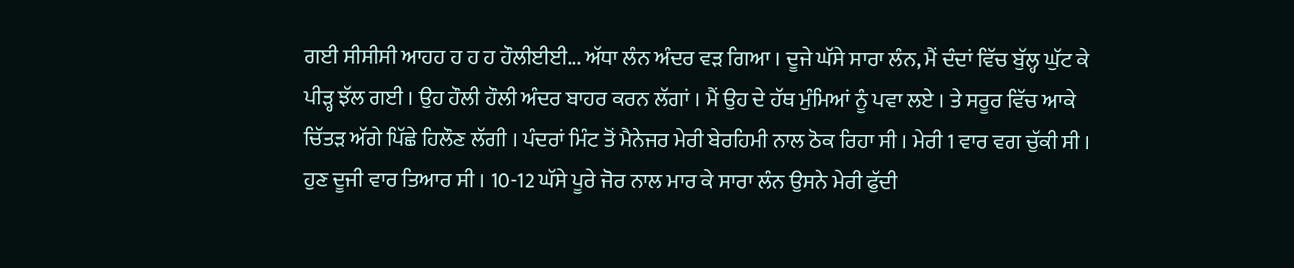ਗਈ ਸੀਸੀਸੀ ਆਹਹ ਹ ਹ ਹ ਹੌਲੀਈਈ... ਅੱਧਾ ਲੰਨ ਅੰਦਰ ਵੜ ਗਿਆ । ਦੂਜੇ ਘੱਸੇ ਸਾਰਾ ਲੰਨ, ਮੈਂ ਦੰਦਾਂ ਵਿੱਚ ਬੁੱਲ੍ਹ ਘੁੱਟ ਕੇ ਪੀੜ੍ਹ ਝੱਲ ਗਈ । ਉਹ ਹੌਲੀ ਹੌਲੀ ਅੰਦਰ ਬਾਹਰ ਕਰਨ ਲੱਗਾਂ । ਮੈਂ ਉਹ ਦੇ ਹੱਥ ਮੁੰਮਿਆਂ ਨੂੰ ਪਵਾ ਲਏ । ਤੇ ਸਰੂਰ ਵਿੱਚ ਆਕੇ ਚਿੱਤੜ ਅੱਗੇ ਪਿੱਛੇ ਹਿਲੌਣ ਲੱਗੀ । ਪੰਦਰਾਂ ਮਿੰਟ ਤੋਂ ਮੈਨੇਜਰ ਮੇਰੀ ਬੇਰਹਿਮੀ ਨਾਲ ਠੋਕ ਰਿਹਾ ਸੀ । ਮੇਰੀ 1 ਵਾਰ ਵਗ ਚੁੱਕੀ ਸੀ । ਹੁਣ ਦੂਜੀ ਵਾਰ ਤਿਆਰ ਸੀ । 10-12 ਘੱਸੇ ਪੂਰੇ ਜੋਰ ਨਾਲ ਮਾਰ ਕੇ ਸਾਰਾ ਲੰਨ ਉਸਨੇ ਮੇਰੀ ਫੁੱਦੀ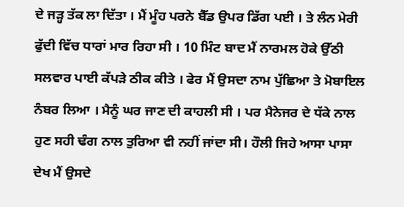ਦੇ ਜੜ੍ਹ ਤੱਕ ਲਾ ਦਿੱਤਾ । ਮੈਂ ਮੂੰਹ ਪਰਨੇ ਬੈੱਡ ਉਪਰ ਡਿੱਗ ਪਈ । ਤੇ ਲੰਨ ਮੇਰੀ ਫੁੱਦੀ ਵਿੱਚ ਧਾਰਾਂ ਮਾਰ ਰਿਹਾ ਸੀ । 10 ਮਿੰਟ ਬਾਦ ਮੈਂ ਨਾਰਮਲ ਹੋਕੇ ਉੱਠੀ ਸਲਵਾਰ ਪਾਈ ਕੱਪੜੇ ਠੀਕ ਕੀਤੇ । ਫੇਰ ਮੈਂ ਉਸਦਾ ਨਾਮ ਪੁੱਛਿਆ ਤੇ ਮੋਬਾਇਲ ਨੰਬਰ ਲਿਆ । ਮੈਨੂੰ ਘਰ ਜਾਣ ਦੀ ਕਾਹਲੀ ਸੀ । ਪਰ ਮੈਨੇਜਰ ਦੇ ਧੱਕੇ ਨਾਲ ਹੁਣ ਸਹੀ ਢੰਗ ਨਾਲ ਤੁਰਿਆ ਵੀ ਨਹੀਂ ਜਾਂਦਾ ਸੀ। ਹੌਲੀ ਜਿਹੇ ਆਸਾ ਪਾਸਾ ਦੇਖ ਮੈਂ ਉਸਦੇ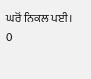ਘਰੋਂ ਨਿਕਲ ਪਈ।
0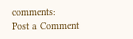comments:
Post a Comment